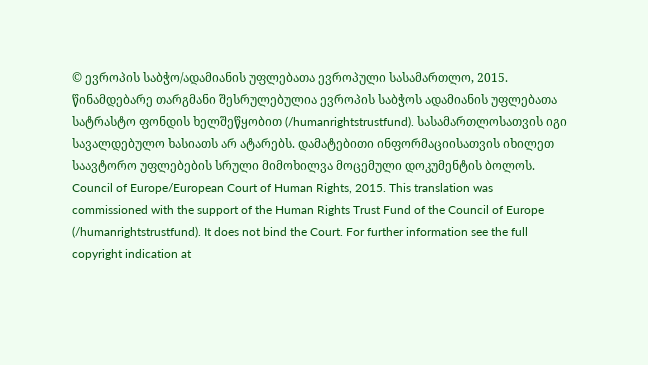© ევროპის საბჭო/ადამიანის უფლებათა ევროპული სასამართლო, 2015. წინამდებარე თარგმანი შესრულებულია ევროპის საბჭოს ადამიანის უფლებათა სატრასტო ფონდის ხელშეწყობით (/humanrightstrustfund). სასამართლოსათვის იგი სავალდებულო ხასიათს არ ატარებს. დამატებითი ინფორმაციისათვის იხილეთ საავტორო უფლებების სრული მიმოხილვა მოცემული დოკუმენტის ბოლოს.
Council of Europe/European Court of Human Rights, 2015. This translation was commissioned with the support of the Human Rights Trust Fund of the Council of Europe (/humanrightstrustfund). It does not bind the Court. For further information see the full copyright indication at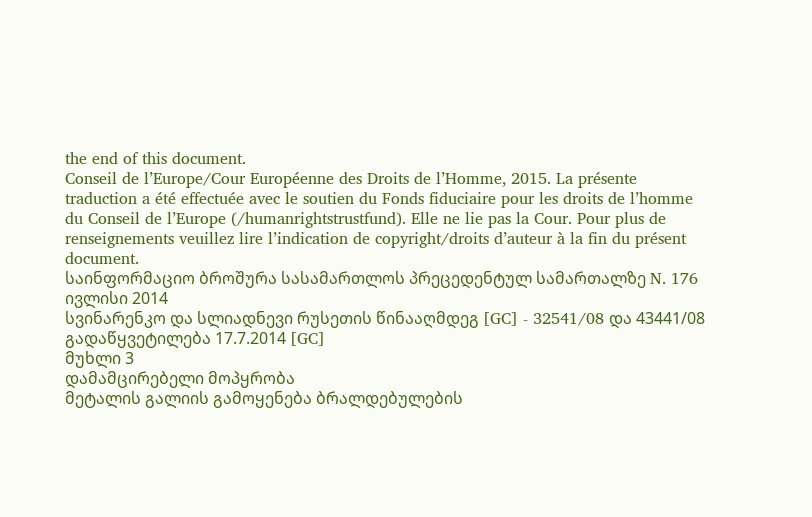the end of this document.
Conseil de l’Europe/Cour Européenne des Droits de l’Homme, 2015. La présente traduction a été effectuée avec le soutien du Fonds fiduciaire pour les droits de l’homme du Conseil de l’Europe (/humanrightstrustfund). Elle ne lie pas la Cour. Pour plus de renseignements veuillez lire l’indication de copyright/droits d’auteur à la fin du présent document.
საინფორმაციო ბროშურა სასამართლოს პრეცედენტულ სამართალზე N. 176
ივლისი 2014
სვინარენკო და სლიადნევი რუსეთის წინააღმდეგ [GC] - 32541/08 და 43441/08
გადაწყვეტილება 17.7.2014 [GC]
მუხლი 3
დამამცირებელი მოპყრობა
მეტალის გალიის გამოყენება ბრალდებულების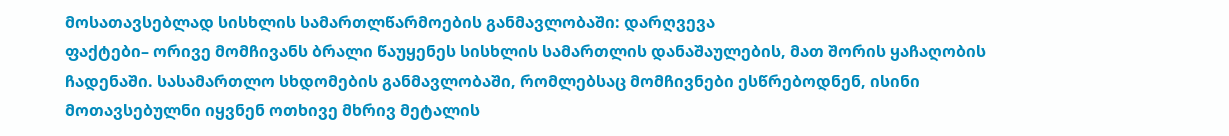მოსათავსებლად სისხლის სამართლწარმოების განმავლობაში: დარღვევა
ფაქტები– ორივე მომჩივანს ბრალი წაუყენეს სისხლის სამართლის დანაშაულების, მათ შორის ყაჩაღობის ჩადენაში. სასამართლო სხდომების განმავლობაში, რომლებსაც მომჩივნები ესწრებოდნენ, ისინი მოთავსებულნი იყვნენ ოთხივე მხრივ მეტალის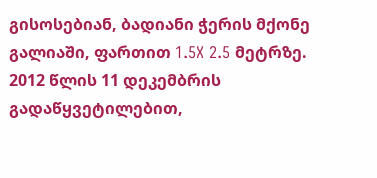გისოსებიან, ბადიანი ჭერის მქონე გალიაში, ფართით 1.5X 2.5 მეტრზე.
2012 წლის 11 დეკემბრის გადაწყვეტილებით,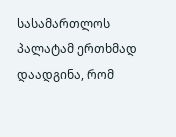სასამართლოს პალატამ ერთხმად დაადგინა, რომ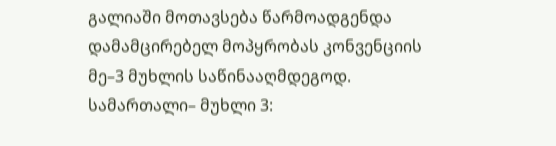გალიაში მოთავსება წარმოადგენდა დამამცირებელ მოპყრობას კონვენციის მე–3 მუხლის საწინააღმდეგოდ.
სამართალი– მუხლი 3: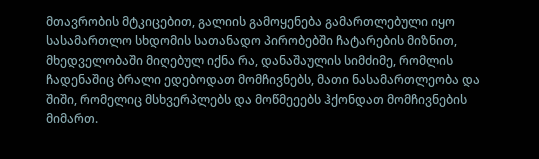მთავრობის მტკიცებით, გალიის გამოყენება გამართლებული იყო სასამართლო სხდომის სათანადო პირობებში ჩატარების მიზნით, მხედველობაში მიღებულ იქნა რა, დანაშაულის სიმძიმე, რომლის ჩადენაშიც ბრალი ედებოდათ მომჩივნებს, მათი ნასამართლეობა და შიში, რომელიც მსხვერპლებს და მოწმეეებს ჰქონდათ მომჩივნების მიმართ.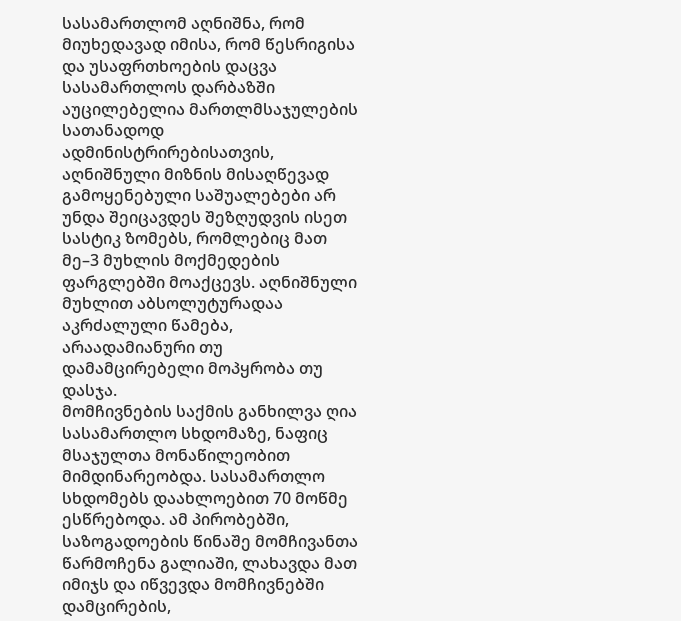სასამართლომ აღნიშნა, რომ მიუხედავად იმისა, რომ წესრიგისა და უსაფრთხოების დაცვა სასამართლოს დარბაზში აუცილებელია მართლმსაჯულების სათანადოდ ადმინისტრირებისათვის, აღნიშნული მიზნის მისაღწევად გამოყენებული საშუალებები არ უნდა შეიცავდეს შეზღუდვის ისეთ სასტიკ ზომებს, რომლებიც მათ მე–3 მუხლის მოქმედების ფარგლებში მოაქცევს. აღნიშნული მუხლით აბსოლუტურადაა აკრძალული წამება, არაადამიანური თუ დამამცირებელი მოპყრობა თუ დასჯა.
მომჩივნების საქმის განხილვა ღია სასამართლო სხდომაზე, ნაფიც მსაჯულთა მონაწილეობით მიმდინარეობდა. სასამართლო სხდომებს დაახლოებით 70 მოწმე ესწრებოდა. ამ პირობებში, საზოგადოების წინაშე მომჩივანთა წარმოჩენა გალიაში, ლახავდა მათ იმიჯს და იწვევდა მომჩივნებში დამცირების,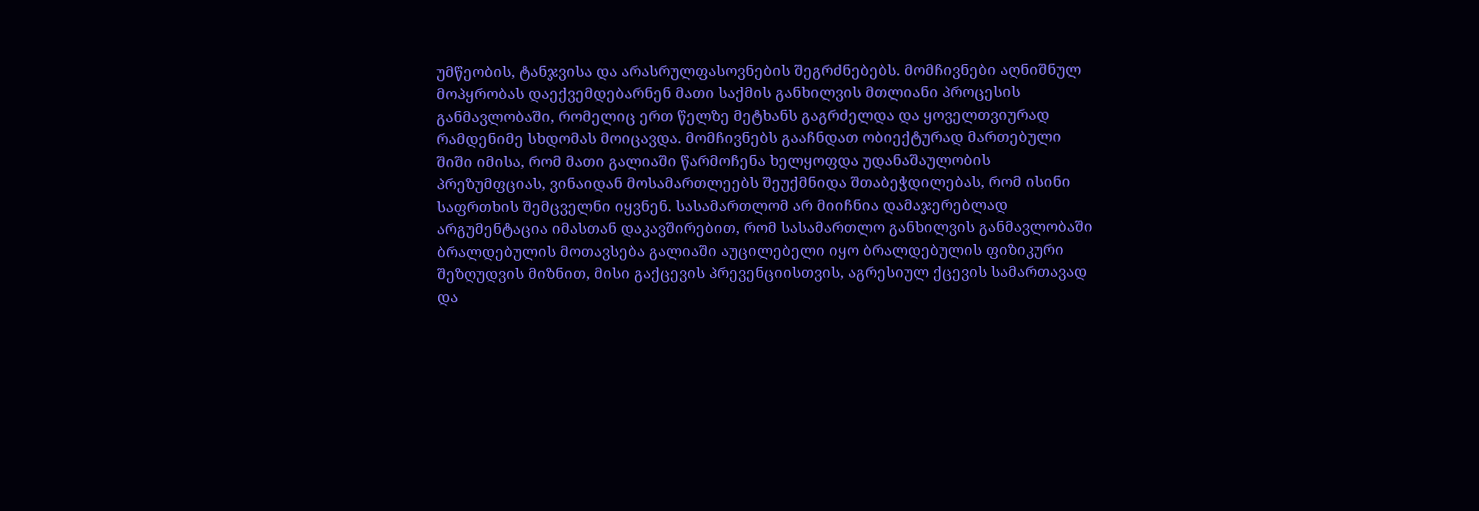უმწეობის, ტანჯვისა და არასრულფასოვნების შეგრძნებებს. მომჩივნები აღნიშნულ მოპყრობას დაექვემდებარნენ მათი საქმის განხილვის მთლიანი პროცესის განმავლობაში, რომელიც ერთ წელზე მეტხანს გაგრძელდა და ყოველთვიურად რამდენიმე სხდომას მოიცავდა. მომჩივნებს გააჩნდათ ობიექტურად მართებული შიში იმისა, რომ მათი გალიაში წარმოჩენა ხელყოფდა უდანაშაულობის პრეზუმფციას, ვინაიდან მოსამართლეებს შეუქმნიდა შთაბეჭდილებას, რომ ისინი საფრთხის შემცველნი იყვნენ. სასამართლომ არ მიიჩნია დამაჯერებლად არგუმენტაცია იმასთან დაკავშირებით, რომ სასამართლო განხილვის განმავლობაში ბრალდებულის მოთავსება გალიაში აუცილებელი იყო ბრალდებულის ფიზიკური შეზღუდვის მიზნით, მისი გაქცევის პრევენციისთვის, აგრესიულ ქცევის სამართავად და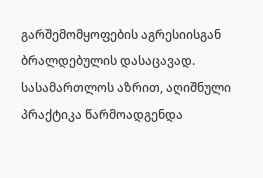გარშემომყოფების აგრესიისგან ბრალდებულის დასაცავად. სასამართლოს აზრით, აღიშნული პრაქტიკა წარმოადგენდა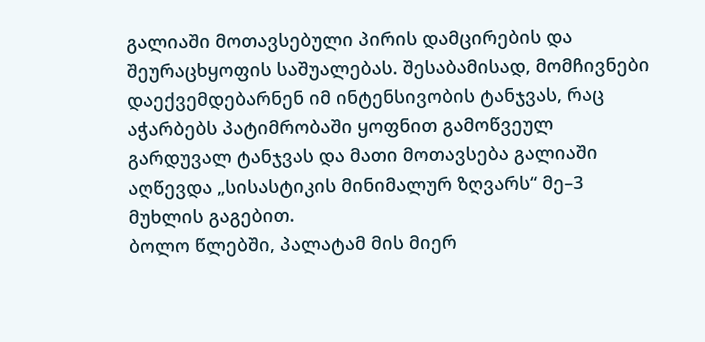გალიაში მოთავსებული პირის დამცირების და შეურაცხყოფის საშუალებას. შესაბამისად, მომჩივნები დაექვემდებარნენ იმ ინტენსივობის ტანჯვას, რაც აჭარბებს პატიმრობაში ყოფნით გამოწვეულ გარდუვალ ტანჯვას და მათი მოთავსება გალიაში აღწევდა „სისასტიკის მინიმალურ ზღვარს“ მე–3 მუხლის გაგებით.
ბოლო წლებში, პალატამ მის მიერ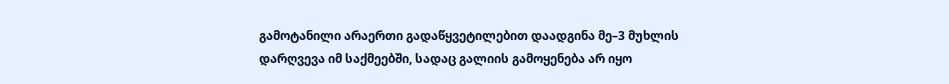გამოტანილი არაერთი გადაწყვეტილებით დაადგინა მე–3 მუხლის დარღვევა იმ საქმეებში, სადაც გალიის გამოყენება არ იყო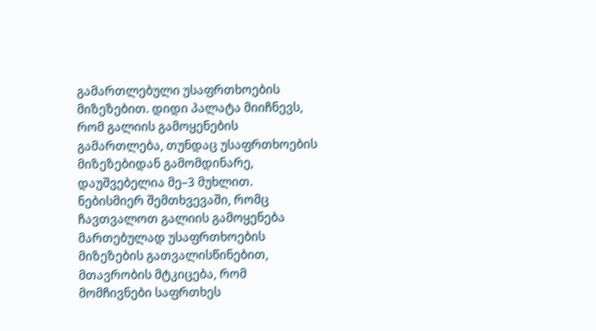გამართლებული უსაფრთხოების მიზეზებით. დიდი პალატა მიიჩნევს, რომ გალიის გამოყენების გამართლება, თუნდაც უსაფრთხოების მიზეზებიდან გამომდინარე, დაუშვებელია მე–3 მუხლით. ნებისმიერ შემთხვევაში, რომც ჩავთვალოთ გალიის გამოყენება მართებულად უსაფრთხოების მიზეზების გათვალისწინებით, მთავრობის მტკიცება, რომ მომჩივნები საფრთხეს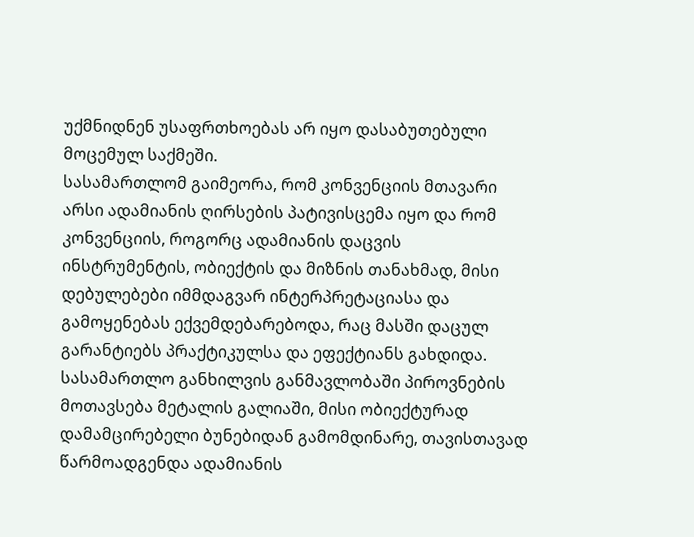უქმნიდნენ უსაფრთხოებას არ იყო დასაბუთებული მოცემულ საქმეში.
სასამართლომ გაიმეორა, რომ კონვენციის მთავარი არსი ადამიანის ღირსების პატივისცემა იყო და რომ კონვენციის, როგორც ადამიანის დაცვის ინსტრუმენტის, ობიექტის და მიზნის თანახმად, მისი დებულებები იმმდაგვარ ინტერპრეტაციასა და გამოყენებას ექვემდებარებოდა, რაც მასში დაცულ გარანტიებს პრაქტიკულსა და ეფექტიანს გახდიდა. სასამართლო განხილვის განმავლობაში პიროვნების მოთავსება მეტალის გალიაში, მისი ობიექტურად დამამცირებელი ბუნებიდან გამომდინარე, თავისთავად წარმოადგენდა ადამიანის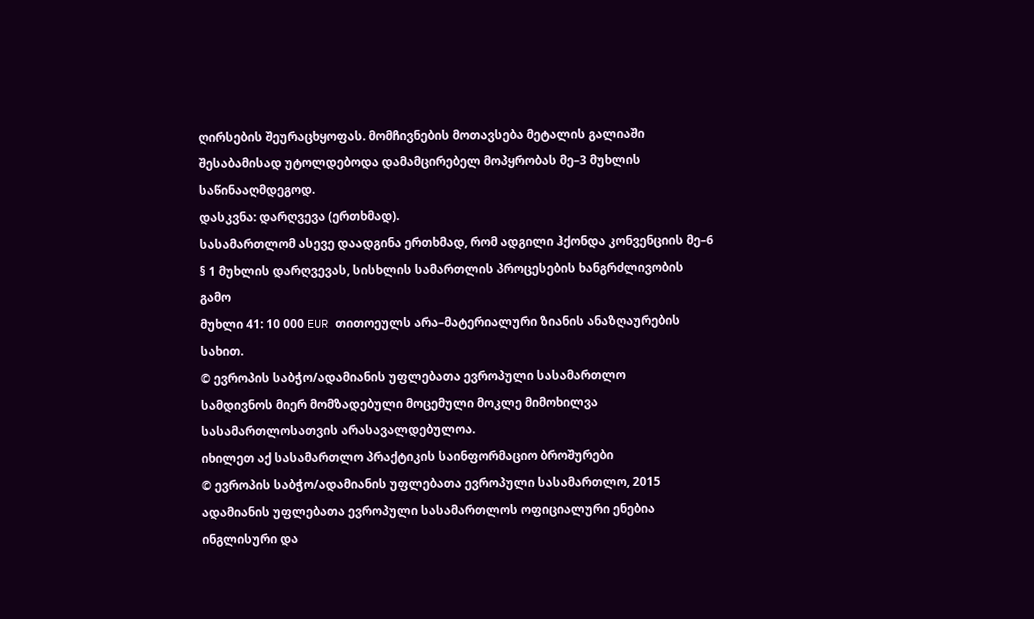ღირსების შეურაცხყოფას. მომჩივნების მოთავსება მეტალის გალიაში შესაბამისად უტოლდებოდა დამამცირებელ მოპყრობას მე–3 მუხლის საწინააღმდეგოდ.
დასკვნა: დარღვევა (ერთხმად).
სასამართლომ ასევე დაადგინა ერთხმად, რომ ადგილი ჰქონდა კონვენციის მე–6 § 1 მუხლის დარღვევას, სისხლის სამართლის პროცესების ხანგრძლივობის გამო
მუხლი 41: 10 000 EUR თითოეულს არა–მატერიალური ზიანის ანაზღაურების სახით.
© ევროპის საბჭო/ადამიანის უფლებათა ევროპული სასამართლო
სამდივნოს მიერ მომზადებული მოცემული მოკლე მიმოხილვა
სასამართლოსათვის არასავალდებულოა.
იხილეთ აქ სასამართლო პრაქტიკის საინფორმაციო ბროშურები
© ევროპის საბჭო/ადამიანის უფლებათა ევროპული სასამართლო, 2015
ადამიანის უფლებათა ევროპული სასამართლოს ოფიციალური ენებია ინგლისური და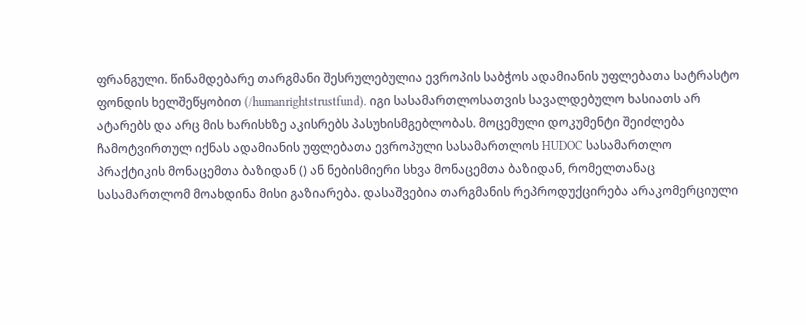ფრანგული. წინამდებარე თარგმანი შესრულებულია ევროპის საბჭოს ადამიანის უფლებათა სატრასტო ფონდის ხელშეწყობით (/humanrightstrustfund). იგი სასამართლოსათვის სავალდებულო ხასიათს არ ატარებს და არც მის ხარისხზე აკისრებს პასუხისმგებლობას. მოცემული დოკუმენტი შეიძლება ჩამოტვირთულ იქნას ადამიანის უფლებათა ევროპული სასამართლოს HUDOC სასამართლო პრაქტიკის მონაცემთა ბაზიდან () ან ნებისმიერი სხვა მონაცემთა ბაზიდან, რომელთანაც სასამართლომ მოახდინა მისი გაზიარება. დასაშვებია თარგმანის რეპროდუქცირება არაკომერციული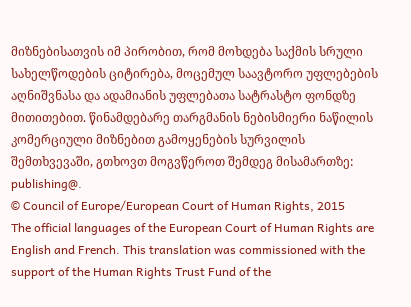მიზნებისათვის იმ პირობით, რომ მოხდება საქმის სრული სახელწოდების ციტირება, მოცემულ საავტორო უფლებების აღნიშვნასა და ადამიანის უფლებათა სატრასტო ფონდზე მითითებით. წინამდებარე თარგმანის ნებისმიერი ნაწილის კომერციული მიზნებით გამოყენების სურვილის შემთხვევაში, გთხოვთ მოგვწეროთ შემდეგ მისამართზე: publishing@.
© Council of Europe/European Court of Human Rights, 2015
The official languages of the European Court of Human Rights are English and French. This translation was commissioned with the support of the Human Rights Trust Fund of the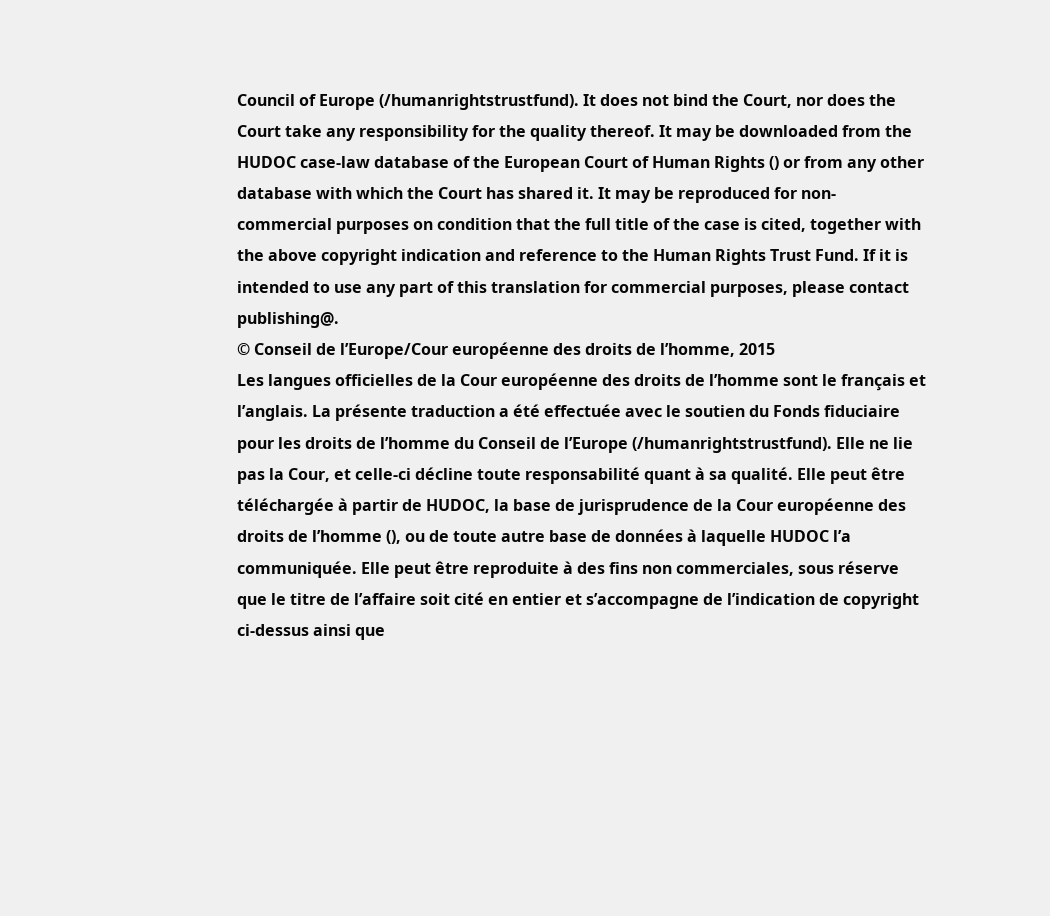Council of Europe (/humanrightstrustfund). It does not bind the Court, nor does the Court take any responsibility for the quality thereof. It may be downloaded from the HUDOC case-law database of the European Court of Human Rights () or from any other database with which the Court has shared it. It may be reproduced for non-commercial purposes on condition that the full title of the case is cited, together with the above copyright indication and reference to the Human Rights Trust Fund. If it is intended to use any part of this translation for commercial purposes, please contact publishing@.
© Conseil de l’Europe/Cour européenne des droits de l’homme, 2015
Les langues officielles de la Cour européenne des droits de l’homme sont le français et l’anglais. La présente traduction a été effectuée avec le soutien du Fonds fiduciaire pour les droits de l’homme du Conseil de l’Europe (/humanrightstrustfund). Elle ne lie pas la Cour, et celle-ci décline toute responsabilité quant à sa qualité. Elle peut être téléchargée à partir de HUDOC, la base de jurisprudence de la Cour européenne des droits de l’homme (), ou de toute autre base de données à laquelle HUDOC l’a communiquée. Elle peut être reproduite à des fins non commerciales, sous réserve que le titre de l’affaire soit cité en entier et s’accompagne de l’indication de copyright ci-dessus ainsi que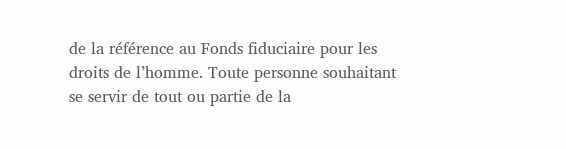de la référence au Fonds fiduciaire pour les droits de l’homme. Toute personne souhaitant se servir de tout ou partie de la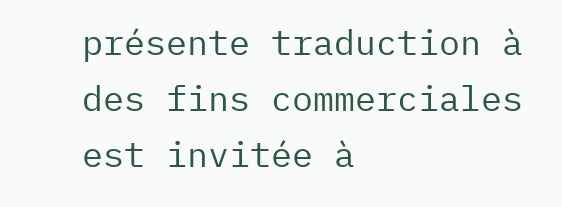présente traduction à des fins commerciales est invitée à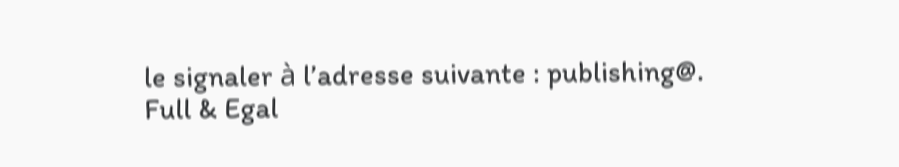le signaler à l’adresse suivante : publishing@.
Full & Egal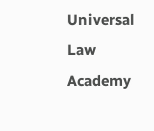Universal Law Academy